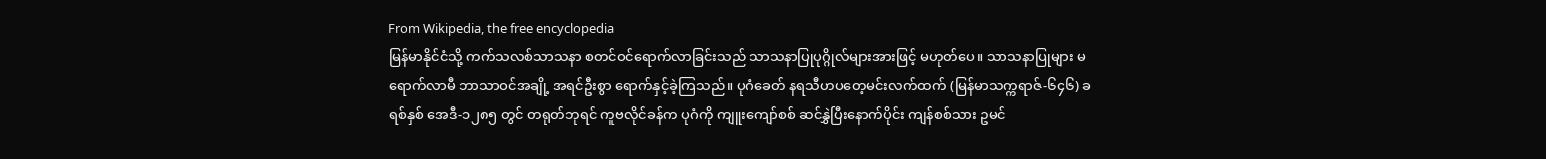From Wikipedia, the free encyclopedia
မြန်မာနိုင်ငံသို့ ကက်သလစ်သာသနာ စတင်ဝင်ရောက်လာခြင်းသည် သာသနာပြုပုဂ္ဂိုလ်များအားဖြင့် မဟုတ်ပေ။ သာသနာပြုများ မရောက်လာမီ ဘာသာဝင်အချို့ အရင်ဦးစွာ ရောက်နှင့်ခဲ့ကြသည်။ ပုဂံခေတ် နရသီဟပတေ့မင်းလက်ထက် (မြန်မာသက္ကရာဇ်-၆၄၆) ခရစ်နှစ် အေဒီ-၁၂၈၅ တွင် တရုတ်ဘုရင် ကူဗလိုင်ခန်က ပုဂံကို ကျူးကျော်စစ် ဆင်နွှဲပြီးနောက်ပိုင်း ကျန်စစ်သား ဥမင်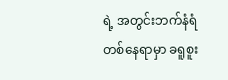ရဲ့ အတွင်းဘက်နံရံ တစ်နေရာမှာ ခရူစူး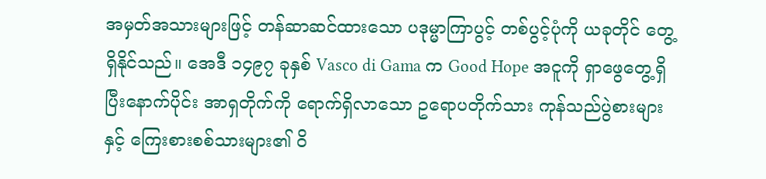အမှတ်အသားများဖြင့် တန်ဆာဆင်ထားသော ပဒုမ္မာကြာပွင့် တစ်ပွင့်ပုံကို ယခုတိုင် တွေ့ရှိနိုင်သည်။ အေဒီ ၁၄၉၇ ခုနှစ် Vasco di Gama က Good Hope အငူကို ရှာဖွေတွေ့ရှိ ပြီးနောက်ပိုင်း အာရှတိုက်ကို ရောက်ရှိလာသော ဥရောပတိုက်သား ကုန်သည်ပွဲစားများနှင့် ကြေးစားစစ်သားများ၏ ဝိ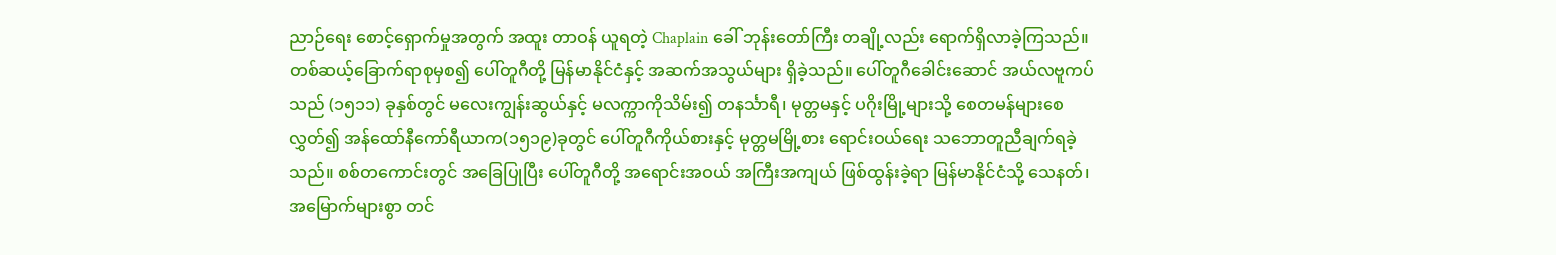ညာဉ်ရေး စောင့်ရှောက်မှုအတွက် အထူး တာဝန် ယူရတဲ့ Chaplain ခေါ် ဘုန်းတော်ကြီး တချို့လည်း ရောက်ရှိလာခဲ့ကြသည်။
တစ်ဆယ့်ခြောက်ရာစုမှစ၍ ပေါ်တူဂီတို့ မြန်မာနိုင်ငံနှင့် အဆက်အသွယ်များ ရှိခဲ့သည်။ ပေါ်တူဂီခေါင်းဆောင် အယ်လဗူကပ်သည် (၁၅၁၁) ခုနှစ်တွင် မလေးကျွန်းဆွယ်နှင့် မလက္ကာကိုသိမ်း၍ တနင်္သာရီ၊ မုတ္တမနှင့် ပဂိုးမြို့များသို့ စေတမန်များစေလွှတ်၍ အန်ထော်နီကော်ရီယာက(၁၅၁၉)ခုတွင် ပေါ်တူဂီကိုယ်စားနှင့် မုတ္တမမြို့စား ရောင်းဝယ်ရေး သဘောတူညီချက်ရခဲ့သည်။ စစ်တကောင်းတွင် အခြေပြုပြီး ပေါ်တူဂီတို့ အရောင်းအဝယ် အကြီးအကျယ် ဖြစ်ထွန်းခဲ့ရာ မြန်မာနိုင်ငံသို့ သေနတ်၊ အမြောက်များစွာ တင်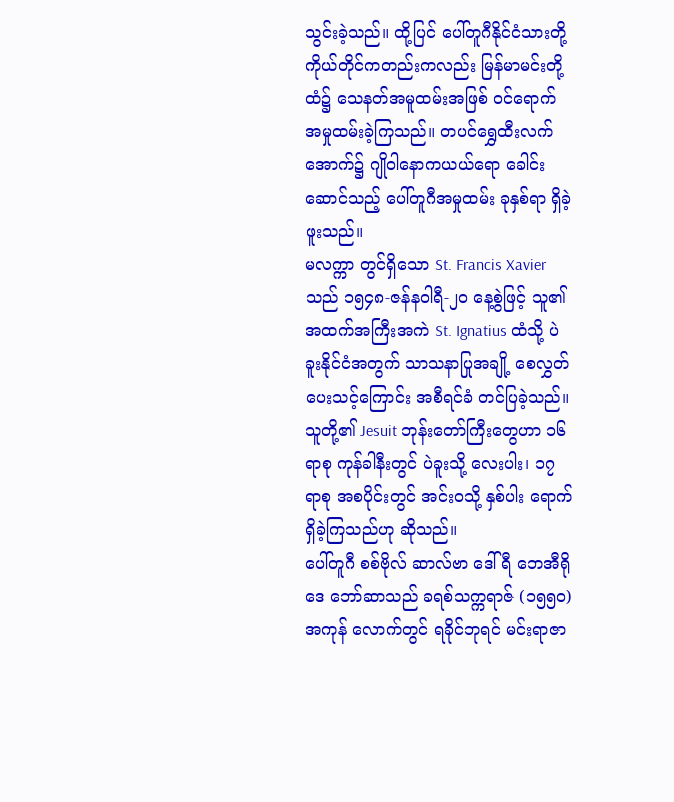သွင်းခဲ့သည်။ ထို့ပြင် ပေါ်တူဂီနိုင်ငံသားတို့ ကိုယ်တိုင်ကတည်းကလည်း မြန်မာမင်းတို့ထံ၌ သေနတ်အမူထမ်းအဖြစ် ဝင်ရောက် အမှုထမ်းခဲ့ကြသည်။ တပင်ရွှေထီးလက်အောက်၌ ဂျိုဝါနောကယယ်ရော ခေါင်းဆောင်သည့် ပေါ်တူဂီအမှုထမ်း ခုနှစ်ရာ ရှိခဲ့ဖူးသည်။
မလက္ကာ တွင်ရှိသော St. Francis Xavier သည် ၁၅၄၈-ဇန်နဝါရီ-၂၀ နေ့စွဲဖြင့် သူ၏ အထက်အကြီးအကဲ St. Ignatius ထံသို့ ပဲခူးနိုင်ငံအတွက် သာသနာပြုအချို့ စေလွှတ်ပေးသင့်ကြောင်း အစီရင်ခံ တင်ပြခဲ့သည်။ သူတို့၏ Jesuit ဘုန်းတော်ကြီးတွေဟာ ၁၆ ရာစု ကုန်ခါနီးတွင် ပဲခူးသို့ လေးပါး၊ ၁၇ ရာစု အစပိုင်းတွင် အင်းဝသို့ နှစ်ပါး ရောက်ရှိခဲ့ကြသည်ဟု ဆိုသည်။
ပေါ်တူဂီ စစ်ဗိုလ် ဆာလ်ဗာ ဒေါ်ရီ ဘေအီရိုဒေ ဘော်ဆာသည် ခရစ်သက္ကရာဇ် (၁၅၅၀) အကုန် လောက်တွင် ရခိုင်ဘုရင် မင်းရာဇာ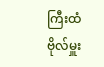ကြီးထံ ဗိုလ်မှူး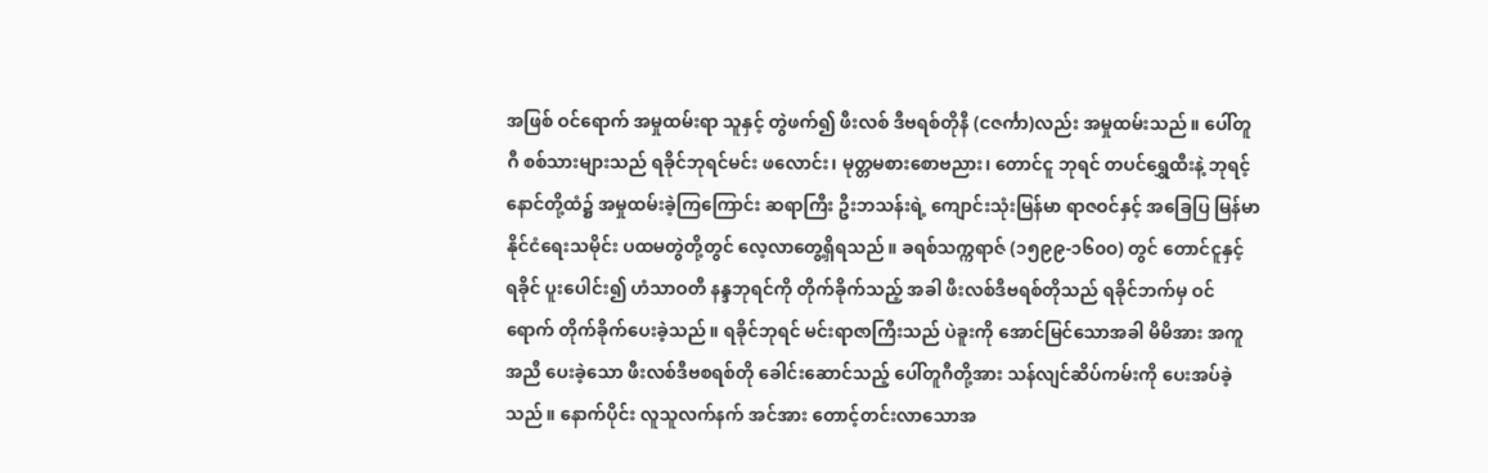အဖြစ် ဝင်ရောက် အမှုထမ်းရာ သူနှင့် တွဲဖက်၍ ဖီးလစ် ဒီဗရစ်တိုနီ (ငဇင်္ကာ)လည်း အမှုထမ်းသည်။ ပေါ်တူဂီ စစ်သားများသည် ရခိုင်ဘုရင်မင်း ဖလောင်း၊ မုတ္တမစားစောဗညား၊ တောင်ငူ ဘုရင် တပင်ရွှေထီးနဲ့ ဘုရင့်နောင်တို့ထံ၌ အမှုထမ်းခဲ့ကြကြောင်း ဆရာကြီး ဦးဘသန်းရဲ့ ကျောင်းသုံးမြန်မာ ရာဇဝင်နှင့် အခြေပြ မြန်မာနိုင်ငံရေးသမိုင်း ပထမတွဲတို့တွင် လေ့လာတွေ့ရှိရသည်။ ခရစ်သက္ကရာဇ် (၁၅၉၉-၁၆၀ဝ) တွင် တောင်ငူနှင့် ရခိုင် ပူးပေါင်း၍ ဟံသာဝတီ နန္ဒဘုရင်ကို တိုက်ခိုက်သည့် အခါ ဖီးလစ်ဒီဗရစ်တိုသည် ရခိုင်ဘက်မှ ဝင်ရောက် တိုက်ခိုက်ပေးခဲ့သည်။ ရခိုင်ဘုရင် မင်းရာဇာကြီးသည် ပဲခူးကို အောင်မြင်သောအခါ မိမိအား အကူအညီ ပေးခဲ့သော ဖီးလစ်ဒီဗစရစ်တို ခေါင်းဆောင်သည့် ပေါ်တူဂီတို့အား သန်လျင်ဆိပ်ကမ်းကို ပေးအပ်ခဲ့သည်။ နောက်ပိုင်း လူသူလက်နက် အင်အား တောင့်တင်းလာသောအ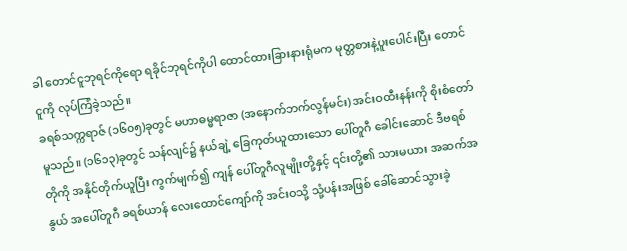ခါ တောင်ငူဘုရင်ကိုရော ရခိုင်ဘုရင်ကိုပါ ထောင်ထားခြားနားရုံမက မုတ္တစားနဲ့ပူးပေါင်းပြီး တောင်ငူကို လုပ်ကြံခဲ့သည်။
ခရစ်သက္ကရာဇ် (၁၆၀၅)ခုတွင် မဟာဓမ္မရာဇာ (အနောက်ဘက်လွန်မင်း) အင်းဝထီးနန်းကို စိုးစံတော်မူသည်။ (၁၆၁၃)ခုတွင် သန်လျင်၌ နယ်ချဲ့ ခြေကုတ်ယူထားသော ပေါ်တူဂီ ခေါင်းဆောင် ဒီဗရစ်တိုကို အနိုင်တိုက်ယူပြီး ကွက်မျက်၍ ကျန် ပေါ်တူဂီလူမျိုးတို့နှင့် ၎င်းတို့၏ သားမယား အဆက်အနွယ် အပေါ်တူဂီ ခရစ်ယာန် လေးထောင်ကျော်ကို အင်းဝသို့ သုံ့ပန်းအဖြစ် ခေါ်ဆောင်သွားခဲ့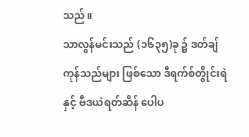သည်။
သာလွန်မင်းသည် (၁၆၃၅)ခု ၌ ဒတ်ချ်ကုန်သည်များ ဖြစ်သော ဒီရက်စ်တွိုင်းရဲ နှင့် ဗီဒယဲရတ်ဆိန် ပေါပ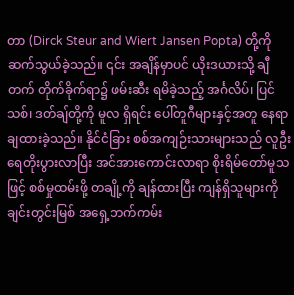တာ (Dirck Steur and Wiert Jansen Popta) တို့ကို ဆက်သွယ်ခဲ့သည်။ ၎င်း အချိန်မှာပင် ယိုးဒယားသို့ ချီတက် တိုက်ခိုက်ရာ၌ ဖမ်းဆီး ရမိခဲ့သည့် အင်္ဂလိပ်၊ ပြင်သစ်၊ ဒတ်ချ်တို့ကို မူလ ရှိရင်း ပေါ်တူဂီများနှင့်အတူ နေရာ ချထားခဲ့သည်။ နိုင်ငံခြား စစ်အကျဉ်းသားများသည် လူဦးရေတိုးပွားလာပြီး အင်အားကောင်းလာရာ စိုးရိမ်တော်မူသဖြင့် စစ်မှုထမ်းဖို့ တချို့ကို ချန်ထားပြီး ကျန်ရှိသူများကို ချင်းတွင်းမြစ် အရှေ့ဘက်ကမ်း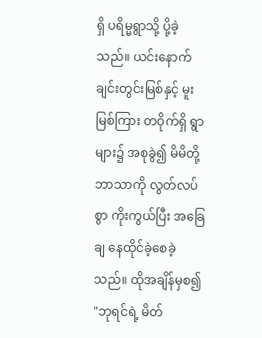ရှိ ပရိမ္မရွာသို့ ပို့ခဲ့သည်။ ယင်းနောက် ချင်းတွင်းမြစ်နှင့် မူးမြစ်ကြား တဝိုက်ရှိ ရွာများ၌ အစုခွဲ၍ မိမိတို့ ဘာသာကို လွတ်လပ်စွာ ကိုးကွယ်ပြီး အခြေချ နေထိုင်ခဲ့စေခဲ့သည်။ ထိုအချိန်မှစ၍ "ဘုရင်ရဲ့ မိတ်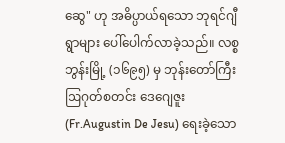ဆွေ" ဟု အဓိပ္ပာယ်ရသော ဘုရင်ဂျီရွာများ ပေါ်ပေါက်လာခဲ့သည်။ လစ္စဘွန်းမြို့ (၁၆၉၅) မှ ဘုန်းတော်ကြီး ဩဂုတ်စတင်း ဒေဂျေဇူး (Fr.Augustin De Jesu) ရေးခဲ့သော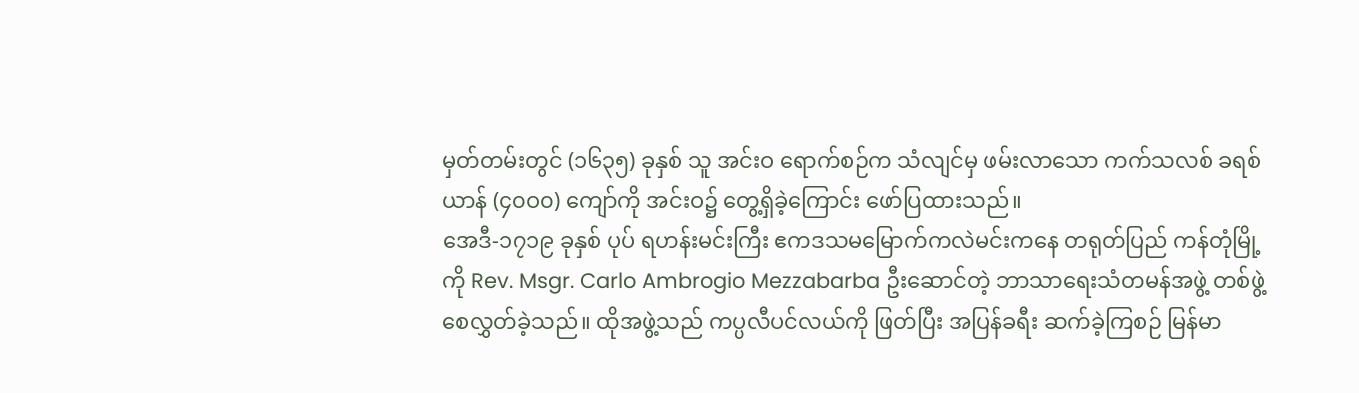မှတ်တမ်းတွင် (၁၆၃၅) ခုနှစ် သူ အင်းဝ ရောက်စဉ်က သံလျင်မှ ဖမ်းလာသော ကက်သလစ် ခရစ်ယာန် (၄၀ဝ၀) ကျော်ကို အင်းဝ၌ တွေ့ရှိခဲ့ကြောင်း ဖော်ပြထားသည်။
အေဒီ-၁၇၁၉ ခုနှစ် ပုပ် ရဟန်းမင်းကြီး ဧကဒသမမြောက်ကလဲမင်းကနေ တရုတ်ပြည် ကန်တုံမြို့ကို Rev. Msgr. Carlo Ambrogio Mezzabarba ဦးဆောင်တဲ့ ဘာသာရေးသံတမန်အဖွဲ့ တစ်ဖွဲ့ စေလွှတ်ခဲ့သည်။ ထိုအဖွဲ့သည် ကပ္ပလီပင်လယ်ကို ဖြတ်ပြီး အပြန်ခရီး ဆက်ခဲ့ကြစဉ် မြန်မာ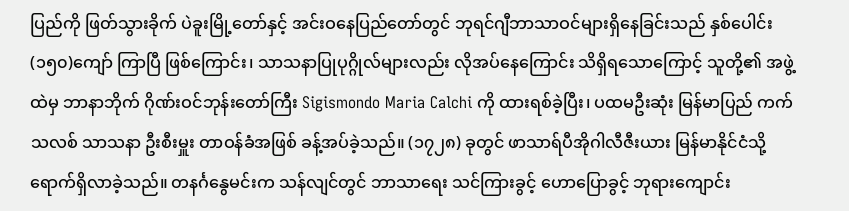ပြည်ကို ဖြတ်သွားခိုက် ပဲခူးမြို့တော်နှင့် အင်းဝနေပြည်တော်တွင် ဘုရင်ဂျီဘာသာဝင်များရှိနေခြင်းသည် နှစ်ပေါင်း(၁၅၀)ကျော် ကြာပြီ ဖြစ်ကြောင်း၊ သာသနာပြုပုဂ္ဂိုလ်များလည်း လိုအပ်နေကြောင်း သိရှိရသောကြောင့် သူတို့၏ အဖွဲ့ထဲမှ ဘာနာဘိုက် ဂိုဏ်းဝင်ဘုန်းတော်ကြီး Sigismondo Maria Calchi ကို ထားရစ်ခဲ့ပြီး၊ ပထမဦးဆုံး မြန်မာပြည် ကက်သလစ် သာသနာ ဦးစီးမှူး တာဝန်ခံအဖြစ် ခန့်အပ်ခဲ့သည်။ (၁၇၂၈) ခုတွင် ဖာသာရ်ပီအိုဂါလီဇီးယား မြန်မာနိုင်ငံသို့ ရောက်ရှိလာခဲ့သည်။ တနင်္ဂနွေမင်းက သန်လျင်တွင် ဘာသာရေး သင်ကြားခွင့် ဟောပြောခွင့် ဘုရားကျောင်း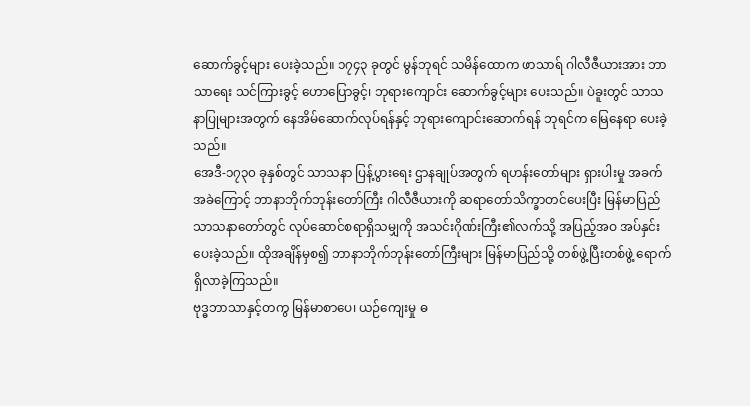ဆောက်ခွင့်များ ပေးခဲ့သည်။ ၁၇၄၃ ခုတွင် မွန်ဘုရင် သမိန်ထောက ဖာသာရ် ဂါလီဇီယားအား ဘာသာရေး သင်ကြားခွင့် ဟောပြောခွင့်၊ ဘုရားကျောင်း ဆောက်ခွင့်များ ပေးသည်။ ပဲခူးတွင် သာသနာပြုများအတွက် နေအိမ်ဆောက်လုပ်ရန်နှင့် ဘုရားကျောင်းဆောက်ရန် ဘုရင်က မြေနေရာ ပေးခဲ့သည်။
အေဒီ-၁၇၃၀ ခုနှစ်တွင် သာသနာ ပြန့်ပွားရေး ဌာနချုပ်အတွက် ရဟန်းတော်များ ရှားပါးမှု အခက်အခဲကြောင့် ဘာနာဘိုက်ဘုန်းတော်ကြီး ဂါလီဇီယားကို ဆရာတော်သိက္ခာတင်ပေးပြီး မြန်မာပြည် သာသနာတော်တွင် လုပ်ဆောင်စရာရှိသမျှကို အသင်းဂိုဏ်းကြီး၏လက်သို့ အပြည့်အဝ အပ်နှင်းပေးခဲ့သည်။ ထိုအချိန်မှစ၍ ဘာနာဘိုက်ဘုန်းတော်ကြီးများ မြန်မာပြည်သို့ တစ်ဖွဲ့ပြီးတစ်ဖွဲ့ ရောက်ရှိလာခဲ့ကြသည်။
ဗုဒ္ဓဘာသာနှင့်တကွ မြန်မာစာပေ၊ ယဉ်ကျေးမှု ဓ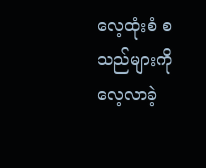လေ့ထုံးစံ စသည်များကို လေ့လာခဲ့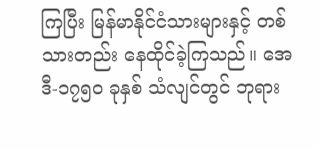ကြပြီး မြန်မာနိုင်ငံသားများနှင့် တစ်သားတည်း နေထိုင်ခဲ့ကြသည်။ အေဒီ-၁၇၅၀ ခုနှစ် သံလျင်တွင် ဘုရား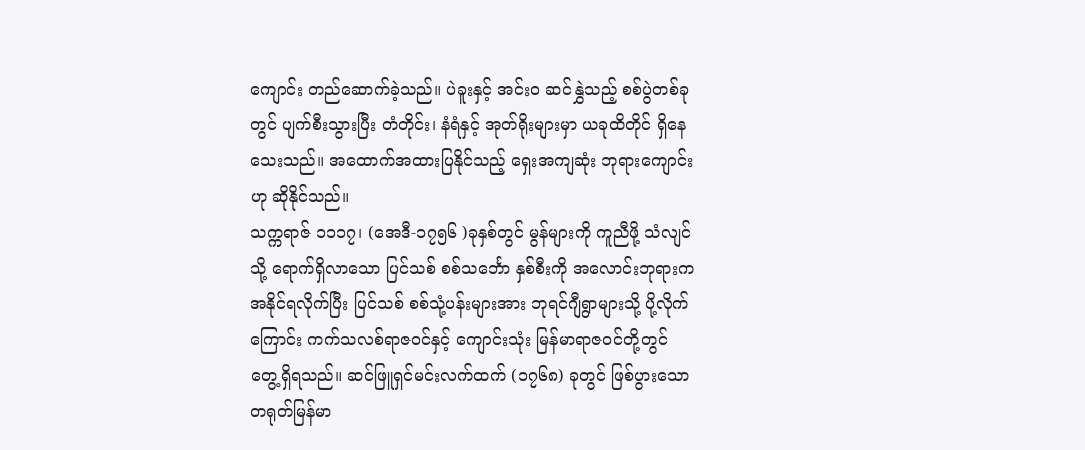ကျောင်း တည်ဆောက်ခဲ့သည်။ ပဲခူးနှင့် အင်းဝ ဆင်နွှဲသည့် စစ်ပွဲတစ်ခုတွင် ပျက်စီးသွားပြီး တံတိုင်း၊ နံရံနှင့် အုတ်ရိုးများမှာ ယခုထိတိုင် ရှိနေသေးသည်။ အထောက်အထားပြနိုင်သည့် ရှေးအကျဆုံး ဘုရားကျောင်းဟု ဆိုနိုင်သည်။
သက္ကရာဇ် ၁၁၁၇၊ (အေဒီ-၁၇၅၆ )ခုနှစ်တွင် မွန်များကို ကူညီဖို့ သံလျင်သို့ ရောက်ရှိလာသော ပြင်သစ် စစ်သင်္ဘော နှစ်စီးကို အလောင်းဘုရားက အနိုင်ရလိုက်ပြီး ပြင်သစ် စစ်သုံ့ပန်းများအား ဘုရင်ဂျီရွာများသို့ ပို့လိုက်ကြောင်း ကက်သလစ်ရာဇဝင်နှင့် ကျောင်းသုံး မြန်မာရာဇဝင်တို့တွင် တွေ့ရှိရသည်။ ဆင်ဖြူရှင်မင်းလက်ထက် (၁၇၆၈) ခုတွင် ဖြစ်ပွားသော တရုတ်မြန်မာ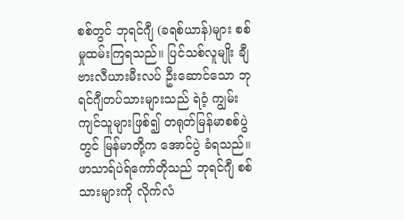စစ်တွင် ဘုရင်ဂျီ (ခရစ်ယာန်)များ စစ်မှုထမ်းကြရသည်။ ပြင်သစ်လူမျိုး ချီဗားလီယားမီးလပ် ဦးဆောင်သော ဘုရင်ဂျီတပ်သားများသည် ရဲဝံ့ ကျွမ်းကျင်သူများဖြစ်၍ တရုတ်မြန်မာစစ်ပွဲတွင် မြန်မာတို့က အောင်ပွဲ ခံရသည်။ ဖာသာရ်ပဲရ်ကော်တိုသည် ဘုရင်ဂျီ စစ်သားများကို လိုက်လံ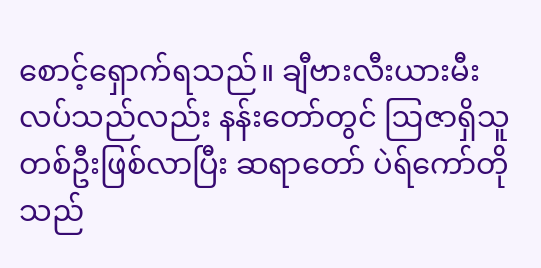စောင့်ရှောက်ရသည်။ ချီဗားလီးယားမီးလပ်သည်လည်း နန်းတော်တွင် ဩဇာရှိသူ တစ်ဦးဖြစ်လာပြီး ဆရာတော် ပဲရ်ကော်တိုသည်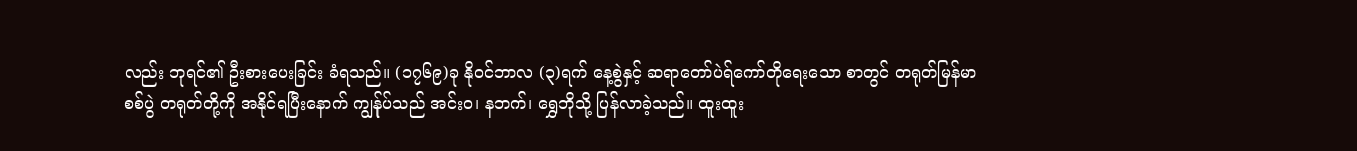လည်း ဘုရင်၏ ဦးစားပေးခြင်း ခံရသည်။ (၁၇၆၉)ခု နိုဝင်ဘာလ (၃)ရက် နေ့စွဲနှင့် ဆရာတော်ပဲရ်ကော်တိုရေးသော စာတွင် တရုတ်မြန်မာစစ်ပွဲ တရုတ်တို့ကို အနိုင်ရပြီးနောက် ကျွန်ုပ်သည် အင်းဝ၊ နဘက်၊ ရွှေဘိုသို့ ပြန်လာခဲ့သည်။ ထူးထူး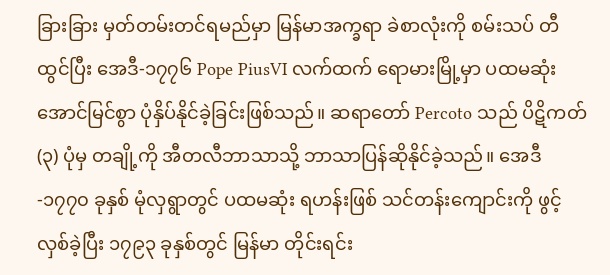ခြားခြား မှတ်တမ်းတင်ရမည်မှာ မြန်မာအက္ခရာ ခဲစာလုံးကို စမ်းသပ် တီထွင်ပြီး အေဒီ-၁၇၇၆ Pope PiusVI လက်ထက် ရောမားမြို့မှာ ပထမဆုံး အောင်မြင်စွာ ပုံနှိပ်နိုင်ခဲ့ခြင်းဖြစ်သည်။ ဆရာတော် Percoto သည် ပိဋိကတ် (၃) ပုံမှ တချို့ကို အီတလီဘာသာသို့ ဘာသာပြန်ဆိုနိုင်ခဲ့သည်။ အေဒီ-၁၇၇၀ ခုနှစ် မုံလှရွာတွင် ပထမဆုံး ရဟန်းဖြစ် သင်တန်းကျောင်းကို ဖွင့်လှစ်ခဲ့ပြီး ၁၇၉၃ ခုနှစ်တွင် မြန်မာ တိုင်းရင်း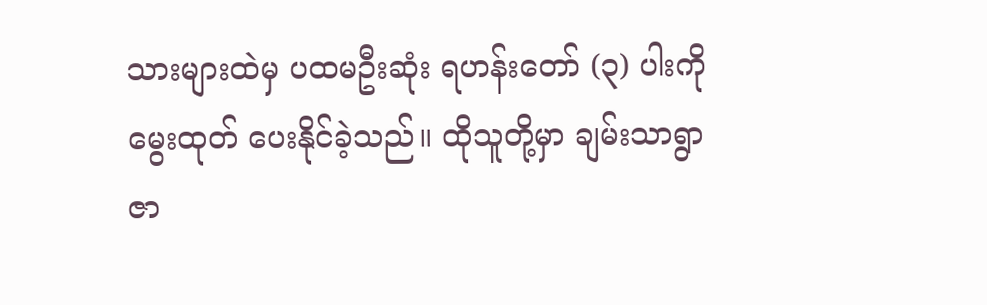သားများထဲမှ ပထမဦးဆုံး ရဟန်းတော် (၃) ပါးကို မွေးထုတ် ပေးနိုင်ခဲ့သည်။ ထိုသူတို့မှာ ချမ်းသာရွာ ဇာ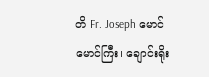တိ Fr. Joseph မောင်မောင်ကြီး၊ ချောင်းရိုး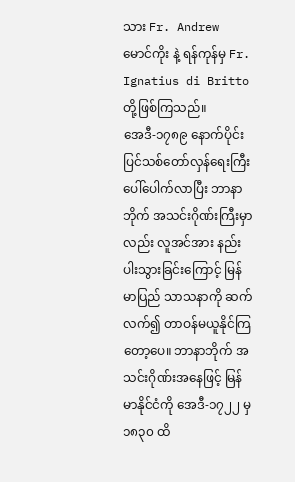သား Fr. Andrew မောင်ကိုး နဲ့ ရန်ကုန်မှ Fr. Ignatius di Britto တို့ဖြစ်ကြသည်။
အေဒီ-၁၇၈၉ နောက်ပိုင်း ပြင်သစ်တော်လှန်ရေးကြီး ပေါ်ပေါက်လာပြီး ဘာနာဘိုက် အသင်းဂိုဏ်းကြီးမှာလည်း လူအင်အား နည်းပါးသွားခြင်းကြောင့် မြန်မာပြည် သာသနာကို ဆက်လက်၍ တာဝန်မယူနိုင်ကြတော့ပေ။ ဘာနာဘိုက် အသင်းဂိုဏ်းအနေဖြင့် မြန်မာနိုင်ငံကို အေဒီ-၁၇၂၂ မှ ၁၈၃၀ ထိ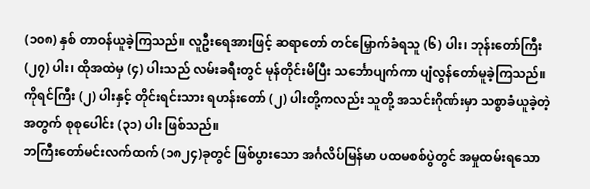(၁၀၈) နှစ် တာဝန်ယူခဲ့ကြသည်။ လူဦးရေအားဖြင့် ဆရာတော် တင်မြှောက်ခံရသူ (၆) ပါး၊ ဘုန်းတော်ကြီး (၂၇) ပါး၊ ထိုအထဲမှ (၄) ပါးသည် လမ်းခရီးတွင် မုန်တိုင်းမိပြီး သင်္ဘောပျက်ကာ ပျံလွန်တော်မူခဲ့ကြသည်။ ကိုရင်ကြီး (၂) ပါးနှင့် တိုင်းရင်းသား ရဟန်းတော် (၂) ပါးတို့ကလည်း သူတို့ အသင်းဂိုဏ်းမှာ သစ္စာခံယူခဲ့တဲ့အတွက် စုစုပေါင်း (၃၁) ပါး ဖြစ်သည်။
ဘကြီးတော်မင်းလက်ထက် (၁၈၂၄)ခုတွင် ဖြစ်ပွားသော အင်္ဂလိပ်မြန်မာ ပထမစစ်ပွဲတွင် အမှုထမ်းရသော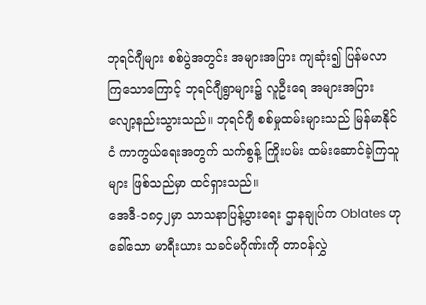ဘုရင်ဂျီများ စစ်ပွဲအတွင်း အများအပြား ကျဆုံး၍ ပြန်မလာကြသောကြောင့် ဘုရင်ဂျီရွာများ၌ လူဦးရေ အများအပြား လျော့နည်းသွားသည်။ ဘုရင်ဂျီ စစ်မှုထမ်းများသည် မြန်မာနိုင်ငံ ကာကွယ်ရေးအတွက် သက်စွန့် ကြိုးပမ်း ထမ်းဆောင်ခဲ့ကြသူများ ဖြစ်သည်မှာ ထင်ရှားသည်။
အေဒီ-၁၈၄၂မှာ သာသနာပြန့်ပွားရေး ဌာနချုပ်က Oblates ဟုခေါ်သော မာရီးယား သခင်မဂိုဏ်းကို တာဝန်လွှဲ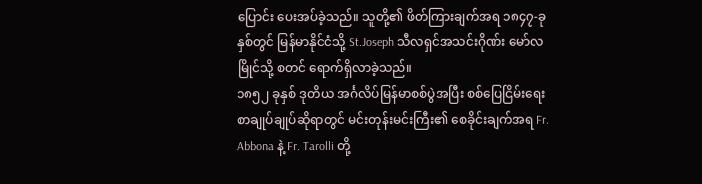ပြောင်း ပေးအပ်ခဲ့သည်။ သူတို့၏ ဖိတ်ကြားချက်အရ ၁၈၄၇-ခုနှစ်တွင် မြန်မာနိုင်ငံသို့ St.Joseph သီလရှင်အသင်းဂိုဏ်း မော်လမြိုင်သို့ စတင် ရောက်ရှိလာခဲ့သည်။
၁၈၅၂ ခုနှစ် ဒုတိယ အင်္ဂလိပ်မြန်မာစစ်ပွဲအပြီး စစ်ပြေငြိမ်းရေး စာချုပ်ချုပ်ဆိုရာတွင် မင်းတုန်းမင်းကြီး၏ စေခိုင်းချက်အရ Fr. Abbona နဲ့ Fr. Tarolli တို့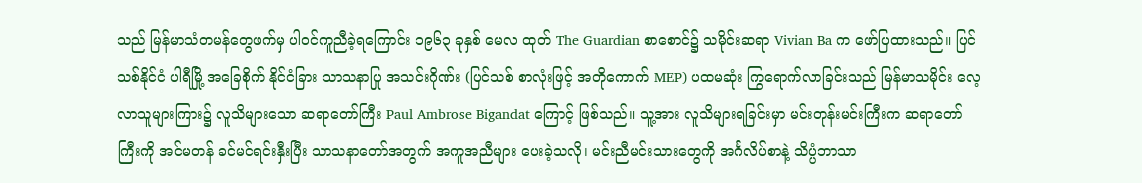သည် မြန်မာသံတမန်တွေဖက်မှ ပါဝင်ကူညီခဲ့ရကြောင်း ၁၉၆၃ ခုနှစ် မေလ ထုတ် The Guardian စာစောင်၌ သမိုင်းဆရာ Vivian Ba က ဖော်ပြထားသည်။ ပြင်သစ်နိုင်ငံ ပါရီမြို့ အခြေစိုက် နိုင်ငံခြား သာသနာပြု အသင်းဂိုဏ်း (ပြင်သစ် စာလုံးဖြင့် အတိုကောက် MEP) ပထမဆုံး ကြွရောက်လာခြင်းသည် မြန်မာသမိုင်း လေ့လာသူများကြား၌ လူသိများသော ဆရာတော်ကြီး Paul Ambrose Bigandat ကြောင့် ဖြစ်သည်။ သူ့အား လူသိများရခြင်းမှာ မင်းတုန်းမင်းကြီးက ဆရာတော်ကြီးကို အင်မတန် ခင်မင်ရင်းနှီးပြီး သာသနာတော်အတွက် အကူအညီများ ပေးခဲ့သလို၊ မင်းညီမင်းသားတွေကို အင်္ဂလိပ်စာနဲ့ သိပ္ပံဘာသာ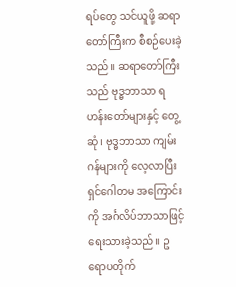ရပ်တွေ သင်ယူဖို့ ဆရာတော်ကြီးက စီစဉ်ပေးခဲ့သည်။ ဆရာတော်ကြီးသည် ဗုဒ္ဓဘာသာ ရဟန်းတော်များနှင့် တွေ့ဆုံ၊ ဗုဒ္ဓဘာသာ ကျမ်းဂန်များကို လေ့လာပြီး ရှင်ဂေါတမ အကြောင်းကို အင်္ဂလိပ်ဘာသာဖြင့် ရေးသားခဲ့သည်။ ဥရောပတိုက်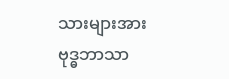သားများအား ဗုဒ္ဓဘာသာ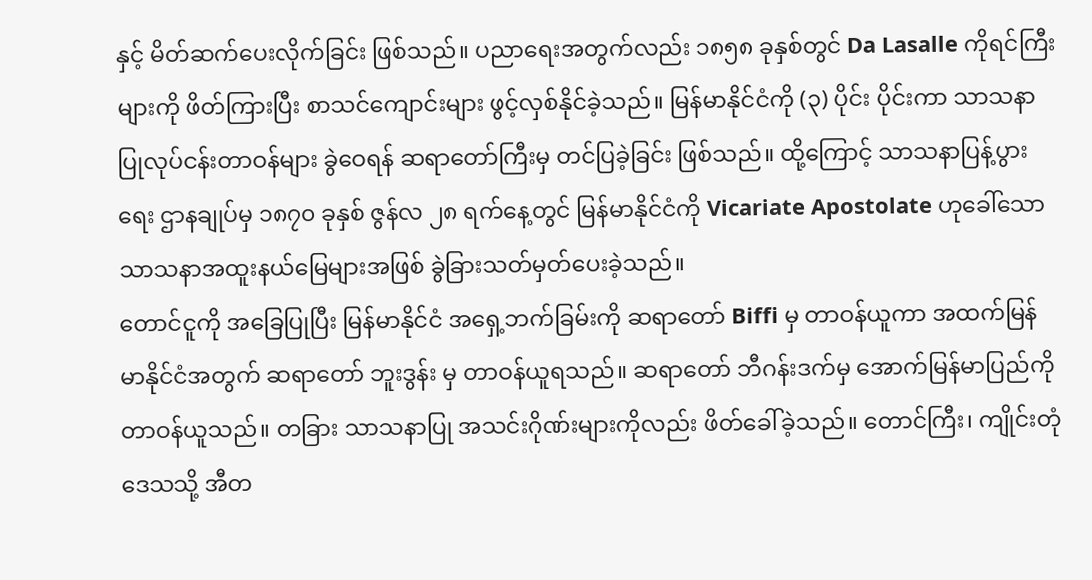နှင့် မိတ်ဆက်ပေးလိုက်ခြင်း ဖြစ်သည်။ ပညာရေးအတွက်လည်း ၁၈၅၈ ခုနှစ်တွင် Da Lasalle ကိုရင်ကြီးများကို ဖိတ်ကြားပြီး စာသင်ကျောင်းများ ဖွင့်လှစ်နိုင်ခဲ့သည်။ မြန်မာနိုင်ငံကို (၃) ပိုင်း ပိုင်းကာ သာသနာပြုလုပ်ငန်းတာဝန်များ ခွဲဝေရန် ဆရာတော်ကြီးမှ တင်ပြခဲ့ခြင်း ဖြစ်သည်။ ထို့ကြောင့် သာသနာပြန့်ပွားရေး ဌာနချုပ်မှ ၁၈၇၀ ခုနှစ် ဇွန်လ ၂၈ ရက်နေ့တွင် မြန်မာနိုင်ငံကို Vicariate Apostolate ဟုခေါ်သော သာသနာအထူးနယ်မြေများအဖြစ် ခွဲခြားသတ်မှတ်ပေးခဲ့သည်။
တောင်ငူကို အခြေပြုပြီး မြန်မာနိုင်ငံ အရှေ့ဘက်ခြမ်းကို ဆရာတော် Biffi မှ တာဝန်ယူကာ အထက်မြန်မာနိုင်ငံအတွက် ဆရာတော် ဘူးဒွန်း မှ တာဝန်ယူရသည်။ ဆရာတော် ဘီဂန်းဒက်မှ အောက်မြန်မာပြည်ကို တာဝန်ယူသည်။ တခြား သာသနာပြု အသင်းဂိုဏ်းများကိုလည်း ဖိတ်ခေါ်ခဲ့သည်။ တောင်ကြီး၊ ကျိုင်းတုံဒေသသို့ အီတ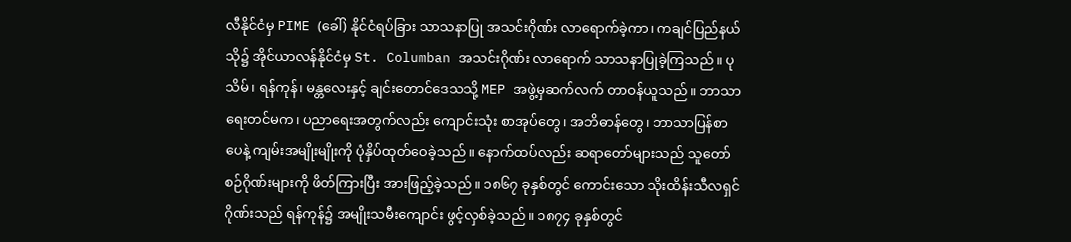လီနိုင်ငံမှ PIME (ခေါ်) နိုင်ငံရပ်ခြား သာသနာပြု အသင်းဂိုဏ်း လာရောက်ခဲ့ကာ၊ ကချင်ပြည်နယ်သို၌ အိုင်ယာလန်နိုင်ငံမှ St. Columban အသင်းဂိုဏ်း လာရောက် သာသနာပြုခဲ့ကြသည်။ ပုသိမ်၊ ရန်ကုန်၊ မန္တလေးနှင့် ချင်းတောင်ဒေသသို့ MEP အဖွဲ့မှဆက်လက် တာဝန်ယူသည်။ ဘာသာရေးတင်မက၊ ပညာရေးအတွက်လည်း ကျောင်းသုံး စာအုပ်တွေ၊ အဘိဓာန်တွေ၊ ဘာသာပြန်စာပေနဲ့ ကျမ်းအမျိုးမျိုးကို ပုံနှိပ်ထုတ်ဝေခဲ့သည်။ နောက်ထပ်လည်း ဆရာတော်များသည် သူတော်စဉ်ဂိုဏ်းများကို ဖိတ်ကြားပြီး အားဖြည့်ခဲ့သည်။ ၁၈၆၇ ခုနှစ်တွင် ကောင်းသော သိုးထိန်းသီလရှင် ဂိုဏ်းသည် ရန်ကုန်၌ အမျိုးသမီးကျောင်း ဖွင့်လှစ်ခဲ့သည်။ ၁၈၇၄ ခုနှစ်တွင်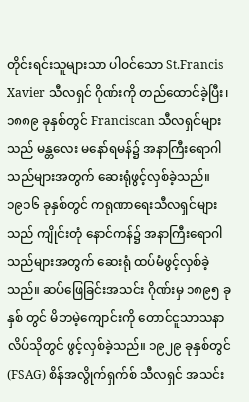တိုင်းရင်းသူများသာ ပါဝင်သော St.Francis Xavier သီလရှင် ဂိုဏ်းကို တည်ထောင်ခဲ့ပြီး၊ ၁၈၈၉ ခုနှစ်တွင် Franciscan သီလရှင်များသည် မန္တလေး မနော်ရမန်၌ အနာကြီးရောဂါသည်များအတွက် ဆေးရုံဖွင့်လှစ်ခဲ့သည်။
၁၉၁၆ ခုနှစ်တွင် ကရုဏာရေးသီလရှင်များသည် ကျိုင်းတုံ နောင်ကန်၌ အနာကြီးရောဂါသည်များအတွက် ဆေးရုံ ထပ်မံဖွင့်လှစ်ခဲ့သည်။ ဆပ်ဖြေခြင်းအသင်း ဂိုဏ်းမှ ၁၈၉၅ ခုနှစ် တွင် မိဘမဲ့ကျောင်းကို တောင်ငူသာသနာ လိပ်သိုတွင် ဖွင့်လှစ်ခဲ့သည်။ ၁၉၂၉ ခုနှစ်တွင် (FSAG) စိန်အလွိုက်ရှက်စ် သီလရှင် အသင်း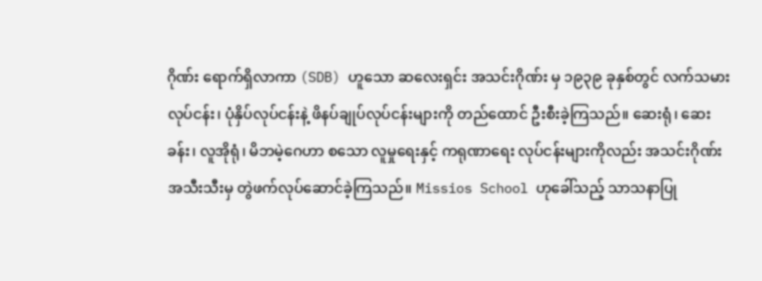ဂိုဏ်း ရောက်ရှိလာကာ (SDB) ဟူသော ဆလေးရှင်း အသင်းဂိုဏ်း မှ ၁၉၃၉ ခုနှစ်တွင် လက်သမားလုပ်ငန်း၊ ပုံနှိပ်လုပ်ငန်းနဲ့ ဖိနပ်ချုပ်လုပ်ငန်းများကို တည်ထောင် ဦးစီးခဲ့ကြသည်။ ဆေးရုံ၊ ဆေးခန်း၊ လူအိုရုံ၊ မိဘမဲ့ဂေဟာ စသော လူမှုရေးနှင့် ကရုဏာရေး လုပ်ငန်းများကိုလည်း အသင်းဂိုဏ်း အသီးသီးမှ တွဲဖက်လုပ်ဆောင်ခဲ့ကြသည်။ Missios School ဟုခေါ်သည့် သာသနာပြု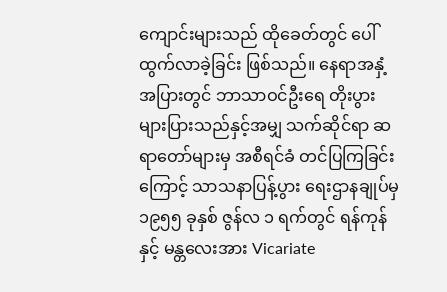ကျောင်းများသည် ထိုခေတ်တွင် ပေါ်ထွက်လာခဲ့ခြင်း ဖြစ်သည်။ နေရာအနှံ့အပြားတွင် ဘာသာဝင်ဦးရေ တိုးပွားများပြားသည်နှင့်အမျှ သက်ဆိုင်ရာ ဆရာတော်များမှ အစီရင်ခံ တင်ပြကြခြင်းကြောင့် သာသနာပြန့်ပွား ရေးဌာနချုပ်မှ ၁၉၅၅ ခုနှစ် ဇွန်လ ၁ ရက်တွင် ရန်ကုန်နှင့် မန္တလေးအား Vicariate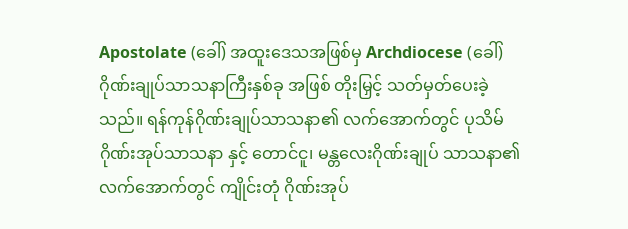Apostolate (ခေါ်) အထူးဒေသအဖြစ်မှ Archdiocese (ခေါ်) ဂိုဏ်းချုပ်သာသနာကြီးနှစ်ခု အဖြစ် တိုးမြှင့် သတ်မှတ်ပေးခဲ့သည်။ ရန်ကုန်ဂိုဏ်းချုပ်သာသနာ၏ လက်အောက်တွင် ပုသိမ်ဂိုဏ်းအုပ်သာသနာ နှင့် တောင်ငူ၊ မန္တလေးဂိုဏ်းချုပ် သာသနာ၏ လက်အောက်တွင် ကျိုင်းတုံ ဂိုဏ်းအုပ်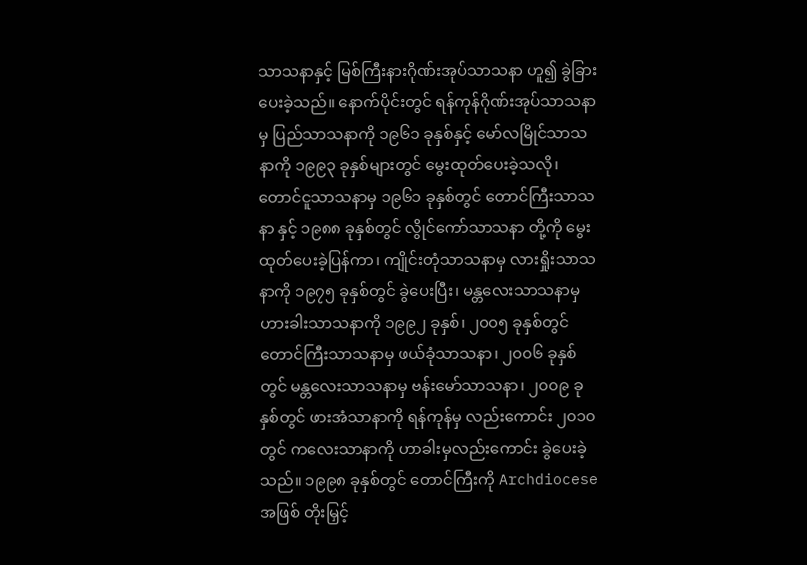သာသနာနှင့် မြစ်ကြီးနားဂိုဏ်းအုပ်သာသနာ ဟူ၍ ခွဲခြားပေးခဲ့သည်။ နောက်ပိုင်းတွင် ရန်ကုန်ဂိုဏ်းအုပ်သာသနာမှ ပြည်သာသနာကို ၁၉၆၁ ခုနှစ်နှင့် မော်လမြိုင်သာသနာကို ၁၉၉၃ ခုနှစ်များတွင် မွေးထုတ်ပေးခဲ့သလို၊ တောင်ငူသာသနာမှ ၁၉၆၁ ခုနှစ်တွင် တောင်ကြီးသာသနာ နှင့် ၁၉၈၈ ခုနှစ်တွင် လွိုင်ကော်သာသနာ တို့ကို မွေးထုတ်ပေးခဲ့ပြန်ကာ၊ ကျိုင်းတုံသာသနာမှ လားရှိုးသာသနာကို ၁၉၇၅ ခုနှစ်တွင် ခွဲပေးပြီး၊ မန္တလေးသာသနာမှ ဟားခါးသာသနာကို ၁၉၉၂ ခုနှစ်၊ ၂၀၀၅ ခုနှစ်တွင် တောင်ကြီးသာသနာမှ ဖယ်ခုံသာသနာ၊ ၂၀၀၆ ခုနှစ်တွင် မန္တလေးသာသနာမှ ဗန်းမော်သာသနာ၊ ၂၀၀၉ ခုနှစ်တွင် ဖားအံသာနာကို ရန်ကုန်မှ လည်းကောင်း ၂၀၁၀ တွင် ကလေးသာနာကို ဟာခါးမှလည်းကောင်း ခွဲပေးခဲ့သည်။ ၁၉၉၈ ခုနှစ်တွင် တောင်ကြီးကို Archdiocese အဖြစ် တိုးမြှင့်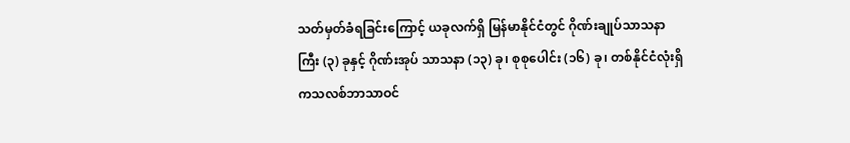သတ်မှတ်ခံရခြင်းကြောင့် ယခုလက်ရှိ မြန်မာနိုင်ငံတွင် ဂိုဏ်းချုပ်သာသနာကြီး (၃) ခုနှင့် ဂိုဏ်းအုပ် သာသနာ (၁၃) ခု၊ စုစုပေါင်း (၁၆) ခု၊ တစ်နိုင်ငံလုံးရှိ ကသလစ်ဘာသာဝင်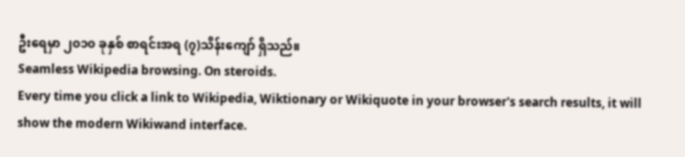ဦးရေမှာ ၂၀၁၀ ခုနှစ် စာရင်းအရ (၇)သိန်းကျော် ရှိသည်။
Seamless Wikipedia browsing. On steroids.
Every time you click a link to Wikipedia, Wiktionary or Wikiquote in your browser's search results, it will show the modern Wikiwand interface.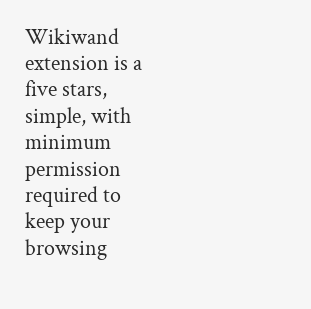Wikiwand extension is a five stars, simple, with minimum permission required to keep your browsing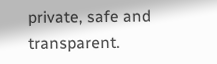private, safe and transparent.